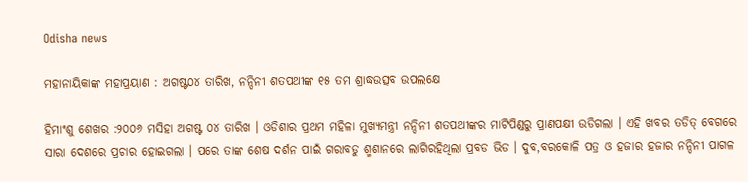Odisha news

ମହାନାୟିକାଙ୍କ ମହାପ୍ରୟାଣ : ଅଗଷ୍ଟ୦୪ ତାରିଖ, ନନ୍ଦିନୀ ଶତପଥୀଙ୍କ ୧୫ ତମ ଶ୍ରାଦ୍ଧଉତ୍ସବ ଉପଲକ୍ଷେ

ହିମାଂଶୁ ଶେଖର :୨୦୦୬ ମସିହା ଅଗଷ୍ଟ ୦୪ ତାରିଖ । ଓଡିଶାର ପ୍ରଥମ ମହିଳା ମୁଖ୍ୟମନ୍ତ୍ରୀ ନନ୍ଦିନୀ ଶତପଥୀଙ୍କର ମାଟିପିଣ୍ଡରୁ ପ୍ରାଣପକ୍ଷୀ ଉଡିଗଲା । ଏହି ଖବର ତଡିତ୍ ବେଗରେ ସାରା ଦେଶରେ ପ୍ରଚାର ହୋଇଗଲା । ପରେ ତାଙ୍କ ଶେଷ ଦର୍ଶନ ପାଇଁ ଗରାବଡୁ ଶ୍ମଶାନରେ ଲାଗିରହିଥିଲା ପ୍ରବଡ ଭିଡ । ଦୁବ,ବରକୋଳି ପତ୍ର ଓ ହଜାର ହଜାର ନନ୍ଦିନୀ ପାଗଳ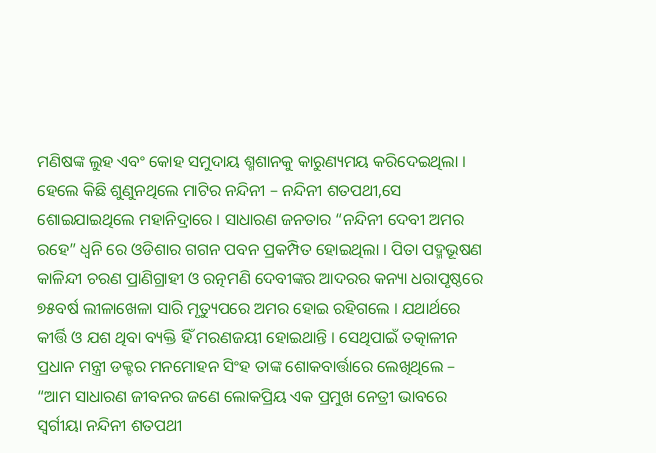ମଣିଷଙ୍କ ଲୁହ ଏବଂ କୋହ ସମୁଦାୟ ଶ୍ମଶାନକୁ କାରୁଣ୍ୟମୟ କରିଦେଇଥିଲା । ହେଲେ କିଛି ଶୁଣୁନଥିଲେ ମାଟିର ନନ୍ଦିନୀ – ନନ୍ଦିନୀ ଶତପଥୀ,ସେ ଶୋଇଯାଇଥିଲେ ମହାନିଦ୍ରାରେ । ସାଧାରଣ ଜନତାର “ନନ୍ଦିନୀ ଦେବୀ ଅମର ରହେ” ଧ୍ୱନି ରେ ଓଡିଶାର ଗଗନ ପବନ ପ୍ରକମ୍ପିତ ହୋଇଥିଲା । ପିତା ପଦ୍ମଭୂଷଣ କାଳିନ୍ଦୀ ଚରଣ ପ୍ରାଣିଗ୍ରାହୀ ଓ ରତ୍ନମଣି ଦେବୀଙ୍କର ଆଦରର କନ୍ୟା ଧରାପୃଷ୍ଠରେ ୭୫ବର୍ଷ ଲୀଳାଖେଳା ସାରି ମୃତ୍ୟୁପରେ ଅମର ହୋଇ ରହିଗଲେ । ଯଥାର୍ଥରେ କୀର୍ତ୍ତି ଓ ଯଶ ଥିବା ବ୍ୟକ୍ତି ହିଁ ମରଣଜୟୀ ହୋଇଥାନ୍ତି । ସେଥିପାଇଁ ତତ୍କାଳୀନ ପ୍ରଧାନ ମନ୍ତ୍ରୀ ଡକ୍ଟର ମନମୋହନ ସିଂହ ତାଙ୍କ ଶୋକବାର୍ତ୍ତାରେ ଲେଖିଥିଲେ – “ଆମ ସାଧାରଣ ଜୀବନର ଜଣେ ଲୋକପ୍ରିୟ ଏକ ପ୍ରମୁଖ ନେତ୍ରୀ ଭାବରେ ସ୍ୱର୍ଗୀୟା ନନ୍ଦିନୀ ଶତପଥୀ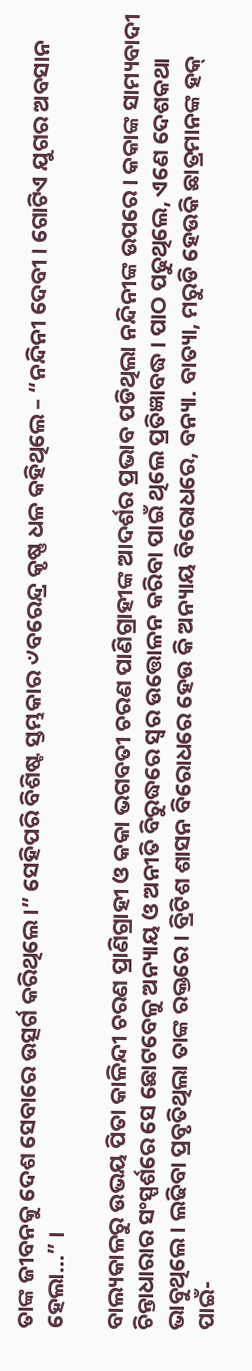ତାଙ୍କ ଜୀବନକୁ ଦେଶ ସେବାରେ ଉତ୍ସର୍ଗ କରିଥିଲେ ।” ସେହିପରି ବିଶିଷ୍ଟ ସ୍ତମ୍ଭକାର ୰ବରେନ୍ଦ୍ର କୃଷ୍ଣ ଧଳ କହିଥିଲେ – “ନନ୍ଦିନୀ ଦେବୀ । ଗୋଟିଏ ଯୁଗର ଅବସାନ ହେଲା…” ।

ବାଲ୍ୟକାଳରୁ ଉଭୟ ପିତା କାଳିନ୍ଦୀ ଚରଣ ପ୍ରାଣିଗ୍ରାହୀ ଓ କକା ଭଗବତୀ ଚରଣ ପାଣିଗ୍ରାହୀଙ୍କ ଆଦର୍ଶର ପ୍ରଭାବ ପଡିଥିଲା ନନ୍ଦିନୀଙ୍କ ଉପରେ । କକାଙ୍କ ସାମ୍ୟବାଦୀ ଚିନ୍ତାଧାରାର ସଂସ୍ପର୍ଶରେ ସେ ଛୋଟବେଳୁ ଅନ୍ୟାୟ ଓ ଅନୀତି ବିରୁଦ୍ଧରେ ସ୍ୱର ଉତ୍ତୋଳନ କରିବା ପାଇଁ ଥିଲେ ପ୍ରତିଜ୍ଞାବଦ୍ଧ । ପାଠ ପଢୁଥିଲେ, ଏଣେ ଦେଶକଥା ଭାବୁଥିଲେ । ଲଢିବା ପ୍ରବୃତିଥିଲା ତାଙ୍କ ରକ୍ତରେ । ବ୍ରିଟିଶ ଶାସନ ବିରୋଧରେ ହେଉ କି ଅନ୍ୟାୟ ବିରୋଧରେ, ବନ୍ୟା. ବାତ୍ୟା, ମରୁଡି ହେଉକି ଛାତ୍ରମାନଙ୍କ ହକ୍ ପାଇଁ-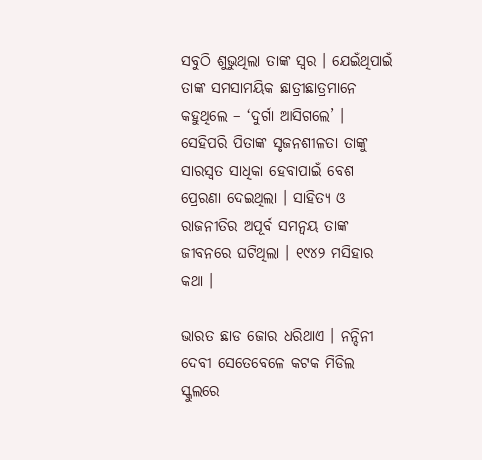ସବୁଠି ଶୁଭୁଥିଲା ତାଙ୍କ ସ୍ୱର । ଯେଇଁଥିପାଇଁ ତାଙ୍କ ସମସାମୟିକ ଛାତ୍ରୀଛାତ୍ରମାନେ କହୁଥିଲେ – ‘ଦୁର୍ଗା ଆସିଗଲେ’ । ସେହିପରି ପିତାଙ୍କ ସୃଜନଶୀଳତା ତାଙ୍କୁ ସାରସ୍ୱତ ସାଧିକା ହେବାପାଇଁ ବେଶ ପ୍ରେରଣା ଦେଇଥିଲା । ସାହିତ୍ୟ ଓ ରାଜନୀତିର ଅପୂର୍ବ ସମନ୍ୱୟ ତାଙ୍କ ଜୀବନରେ ଘଟିଥିଲା । ୧୯୪୨ ମସିହାର କଥା ।

ଭାରତ ଛାଡ ଜୋର ଧରିଥାଏ । ନନ୍ଦିନୀ ଦେବୀ ସେତେବେଳେ କଟକ ମିଡିଲ ସ୍କୁଲରେ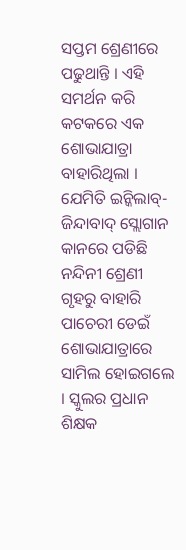ସପ୍ତମ ଶ୍ରେଣୀରେ ପଢୁଥାନ୍ତି । ଏହି ସମର୍ଥନ କରି କଟକରେ ଏକ ଶୋଭାଯାତ୍ରା ବାହାରିଥିଲା । ଯେମିତି ଇନ୍କିଲାବ୍-ଜିନ୍ଦାବାଦ୍ ସ୍ଲୋଗାନ କାନରେ ପଡିଛି ନନ୍ଦିନୀ ଶ୍ରେଣୀ ଗୃହରୁ ବାହାରି ପାଚେରୀ ଡେଇଁ ଶୋଭାଯାତ୍ରାରେ ସାମିଲ ହୋଇଗଲେ । ସ୍କୁଲର ପ୍ରଧାନ ଶିକ୍ଷକ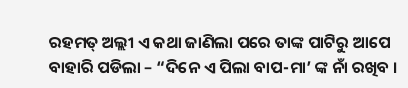ରହମତ୍ ଅଲ୍ଲୀ ଏ କଥା ଜାଣିଲା ପରେ ତାଙ୍କ ପାଟିରୁ ଆପେ ବାହାରି ପଡିଲା – “ଦିନେ ଏ ପିଲା ବାପ-ମା’ ଙ୍କ ନାଁ ରଖିବ ।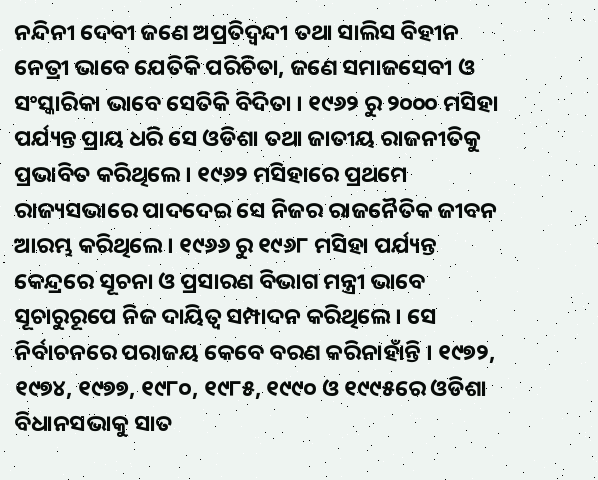ନନ୍ଦିନୀ ଦେବୀ ଜଣେ ଅପ୍ରତିଦ୍ୱନ୍ଦୀ ତଥା ସାଲିସ ବିହୀନ ନେତ୍ରୀ ଭାବେ ଯେତିକି ପରିଚିତା, ଜଣେ ସମାଜସେବୀ ଓ ସଂସ୍କାରିକା ଭାବେ ସେତିକି ବିଦିତା । ୧୯୬୨ ରୁ ୨୦୦୦ ମସିହା ପର୍ଯ୍ୟନ୍ତ ପ୍ରାୟ ଧରି ସେ ଓଡିଶା ତଥା ଜାତୀୟ ରାଜନୀତିକୁ ପ୍ରଭାବିତ କରିଥିଲେ । ୧୯୬୨ ମସିହାରେ ପ୍ରଥମେ ରାଜ୍ୟସଭାରେ ପାଦଦେଇ ସେ ନିଜର ରାଜନୈତିକ ଜୀବନ ଆରମ୍ଭ କରିଥିଲେ । ୧୯୬୬ ରୁ ୧୯୬୮ ମସିହା ପର୍ଯ୍ୟନ୍ତ କେନ୍ଦ୍ରରେ ସୂଚନା ଓ ପ୍ରସାରଣ ବିଭାଗ ମନ୍ତ୍ରୀ ଭାବେ ସୂଚାରୁରୂପେ ନିଜ ଦାୟିତ୍ୱ ସମ୍ପାଦନ କରିଥିଲେ । ସେ ନିର୍ବାଚନରେ ପରାଜୟ କେବେ ବରଣ କରିନାହାଁନ୍ତି । ୧୯୭୨, ୧୯୭୪, ୧୯୭୭, ୧୯୮୦, ୧୯୮୫, ୧୯୯୦ ଓ ୧୯୯୫ରେ ଓଡିଶା ବିଧାନସଭାକୁ ସାତ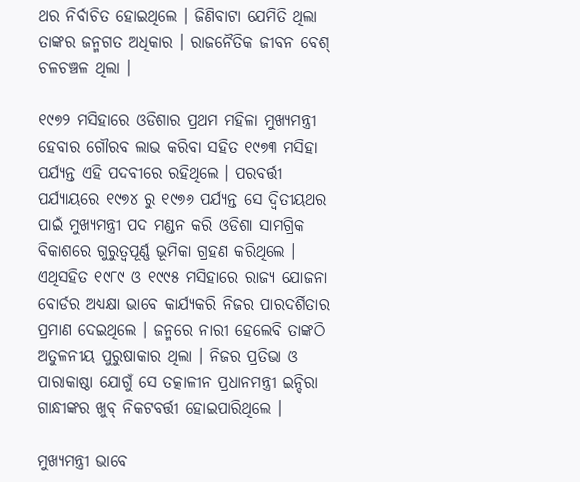ଥର ନିର୍ବାଚିତ ହୋଇଥିଲେ । ଜିଣିବାଟା ଯେମିତି ଥିଲା ତାଙ୍କର ଜନ୍ମଗତ ଅଧିକାର । ରାଜନୈତିକ ଜୀବନ ବେଶ୍ ଚଳଚଞ୍ଚଳ ଥିଲା ।

୧୯୭୨ ମସିହାରେ ଓଡିଶାର ପ୍ରଥମ ମହିଳା ମୁଖ୍ୟମନ୍ତ୍ରୀ ହେବାର ଗୌରବ ଲାଭ କରିବା ସହିତ ୧୯୭୩ ମସିହା ପର୍ଯ୍ୟନ୍ତ ଏହି ପଦବୀରେ ରହିଥିଲେ । ପରବର୍ତ୍ତୀ ପର୍ଯ୍ୟାୟରେ ୧୯୭୪ ରୁ ୧୯୭୬ ପର୍ଯ୍ୟନ୍ତ ସେ ଦ୍ୱିତୀୟଥର ପାଇଁ ମୁଖ୍ୟମନ୍ତ୍ରୀ ପଦ ମଣ୍ଡନ କରି ଓଡିଶା ସାମଗ୍ରିକ ବିକାଶରେ ଗୁରୁତ୍ୱପୂର୍ଣ୍ଣ ଭୂମିକା ଗ୍ରହଣ କରିଥିଲେ । ଏଥିସହିତ ୧୯୮୯ ଓ ୧୯୯୫ ମସିହାରେ ରାଜ୍ୟ ଯୋଜନା ବୋର୍ଡର ଅଧ୍ୟକ୍ଷା ଭାବେ କାର୍ଯ୍ୟକରି ନିଜର ପାରଦର୍ଶିତାର ପ୍ରମାଣ ଦେଇଥିଲେ । ଜନ୍ମରେ ନାରୀ ହେଲେବି ତାଙ୍କଠି ଅତୁଳନୀୟ ପୁରୁଷାକାର ଥିଲା । ନିଜର ପ୍ରତିଭା ଓ ପାରାକାଷ୍ଠା ଯୋଗୁଁ ସେ ତତ୍କାଳୀନ ପ୍ରଧାନମନ୍ତ୍ରୀ ଇନ୍ଦିରା ଗାନ୍ଧୀଙ୍କର ଖୁବ୍ ନିକଟବର୍ତ୍ତୀ ହୋଇପାରିଥିଲେ ।

ମୁଖ୍ୟମନ୍ତ୍ରୀ ଭାବେ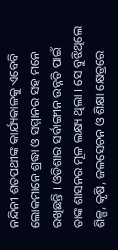ନନ୍ଦିନୀ ଶତପଥୀଙ୍କ କାର୍ଯ୍ୟକାଳକୁ ଏବେବି ଲୋକମାନେ ଶ୍ରଦ୍ଧା ଓ ସମ୍ମାନର ସହ ମନେ ରଖିଛନ୍ତି । ଓଡିଶାର ସର୍ବାଙ୍ଗୀନ ଉନ୍ନତି ପାଇଁ ତାଙ୍କ ଶାସନର ମୂଳ ଲକ୍ଷ୍ୟ ଥିଲା । ସେ ବୁଝିଥିଲେ ଶିଳ୍ପ, କୃଷି, ଜଳସେଚନ ଓ ଶିକ୍ଷା କ୍ଷେତ୍ରରେ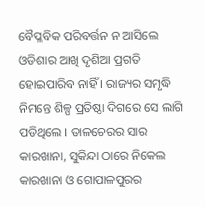ବୈପ୍ଳବିକ ପରିବର୍ତ୍ତନ ନ ଆସିଲେ ଓଡିଶାର ଆଖି ଦୃଶିଆ ପ୍ରଗତି ହୋଇପାରିବ ନାହିଁ । ରାଜ୍ୟର ସମୃଦ୍ଧି ନିମନ୍ତେ ଶିଳ୍ପ ପ୍ରତିଷ୍ଠା ଦିଗରେ ସେ ଲାଗି ପଡିଥିଲେ । ତାଳଚେରର ସାର କାରଖାନା, ସୁକିନ୍ଦା ଠାରେ ନିକେଲ କାରଖାନା ଓ ଗୋପାଳପୁରର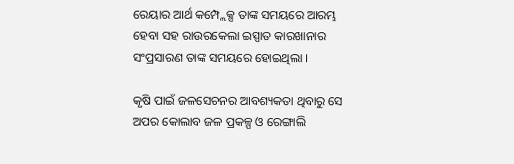ରେୟାର ଆର୍ଥ କମ୍ପ୍ଲେକ୍ସ ତାଙ୍କ ସମୟରେ ଆରମ୍ଭ ହେବା ସହ ରାଉରକେଲା ଇସ୍ପାତ କାରଖାନାର ସଂପ୍ରସାରଣ ତାଙ୍କ ସମୟରେ ହୋଇଥିଲା ।

କୃଷି ପାଇଁ ଜଳସେଚନର ଆବଶ୍ୟକତା ଥିବାରୁ ସେ ଅପର କୋଲାବ ଜଳ ପ୍ରକଳ୍ପ ଓ ରେଙ୍ଗାଲି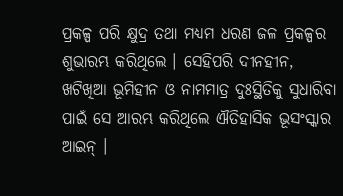ପ୍ରକଳ୍ପ ପରି କ୍ଷୁଦ୍ର ତଥା ମଧ୍ୟମ ଧରଣ ଜଳ ପ୍ରକଳ୍ପର ଶୁଭାରମ୍ଭ କରିଥିଲେ । ସେହିପରି ଦୀନହୀନ, ଖଟିଖିଆ ଭୂମିହୀନ ଓ ନାମମାତ୍ର ଦୁଃସ୍ଥିତିକୁ ସୁଧାରିବା ପାଇଁ ସେ ଆରମ୍ଭ କରିଥିଲେ ଐତିହାସିକ ଭୂସଂସ୍କାର ଆଇନ୍ ।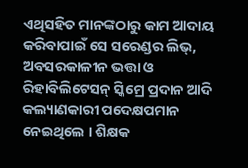ଏଥିସହିତ ମାନଙ୍କଠାରୁ କାମ ଆଦାୟ କରିବାପାଇଁ ସେ ସରେଣ୍ଡର ଲିଭ୍, ଅବସରକାଳୀନ ଭତ୍ତା ଓ ରିହାବିଲିଟେସନ୍ ସ୍କିମ୍ରେ ପ୍ରଦାନ ଆଦି କଲ୍ୟାଣକାରୀ ପଦେକ୍ଷପମାନ ନେଇଥିଲେ । ଶିକ୍ଷକ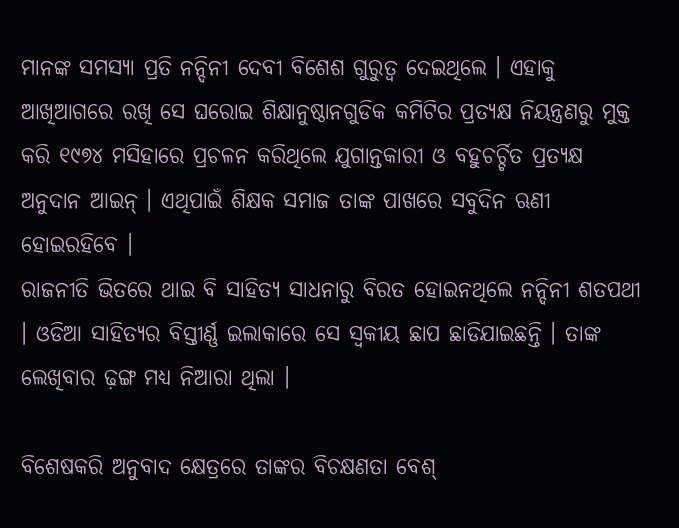ମାନଙ୍କ ସମସ୍ୟା ପ୍ରତି ନନ୍ଦିନୀ ଦେବୀ ବିଶେଶ ଗୁରୁତ୍ୱ ଦେଇଥିଲେ । ଏହାକୁ ଆଖିଆଗରେ ରଖି ସେ ଘରୋଇ ଶିକ୍ଷାନୁଷ୍ଠାନଗୁଡିକ କମିଟିର ପ୍ରତ୍ୟକ୍ଷ ନିୟନ୍ତ୍ରଣରୁ ମୁକ୍ତ କରି ୧୯୭୪ ମସିହାରେ ପ୍ରଚଳନ କରିଥିଲେ ଯୁଗାନ୍ତକାରୀ ଓ ବହୁଚର୍ଚ୍ଚିତ ପ୍ରତ୍ୟକ୍ଷ ଅନୁଦାନ ଆଇନ୍ । ଏଥିପାଇଁ ଶିକ୍ଷକ ସମାଜ ତାଙ୍କ ପାଖରେ ସବୁଦିନ ଋଣୀ ହୋଇରହିବେ ।
ରାଜନୀତି ଭିତରେ ଥାଇ ବି ସାହିତ୍ୟ ସାଧନାରୁ ବିରତ ହୋଇନଥିଲେ ନନ୍ଦିନୀ ଶତପଥୀ । ଓଡିଆ ସାହିତ୍ୟର ବିସ୍ତୀର୍ଣ୍ଣ ଇଲାକାରେ ସେ ସ୍ୱକୀୟ ଛାପ ଛାଡିଯାଇଛନ୍ତି । ତାଙ୍କ ଲେଖିବାର ଢ଼ଙ୍ଗ ମଧ୍ୟ ନିଆରା ଥିଲା ।

ବିଶେଷକରି ଅନୁବାଦ କ୍ଷେତ୍ରରେ ତାଙ୍କର ବିଚକ୍ଷଣତା ବେଶ୍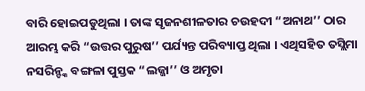ବାରି ହୋଇପଡୁଥିଲା । ତାଙ୍କ ସୃଜନଶୀଳତାର ଚଉହଦୀ “ଅନାଥ’’ ଠାର ଆରମ୍ଭ କରି “ଉତ୍ତର ପୁରୁଷ’’ ପର୍ଯ୍ୟନ୍ତ ପରିବ୍ୟାପ୍ତ ଥିଲା । ଏଥିସହିତ ତସ୍ଲିମା ନସରିନ୍ଙ୍କ ବଙ୍ଗଳା ପୁସ୍ତକ “ଲଜ୍ଜା’’ ଓ ଅମୃତା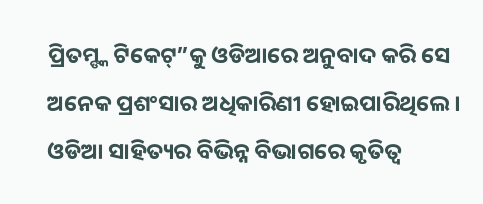ପ୍ରିତମ୍ଙ୍କ ଟିକେଟ୍”କୁ ଓଡିଆରେ ଅନୁବାଦ କରି ସେ ଅନେକ ପ୍ରଶଂସାର ଅଧିକାରିଣୀ ହୋଇପାରିଥିଲେ । ଓଡିଆ ସାହିତ୍ୟର ବିଭିନ୍ନ ବିଭାଗରେ କୃତିତ୍ୱ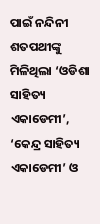ପାଇଁ ନନ୍ଦିନୀ ଶତପଥୀଙ୍କୁ ମିଳିଥିଲା ‘ଓଡିଶା ସାହିତ୍ୟ ଏକାଡେମୀ’, ‘କେନ୍ଦ୍ର ସାହିତ୍ୟ ଏକାଡେମୀ’ ଓ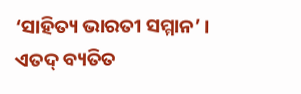‘ସାହିତ୍ୟ ଭାରତୀ ସମ୍ମାନ’ । ଏତଦ୍ ବ୍ୟତିତ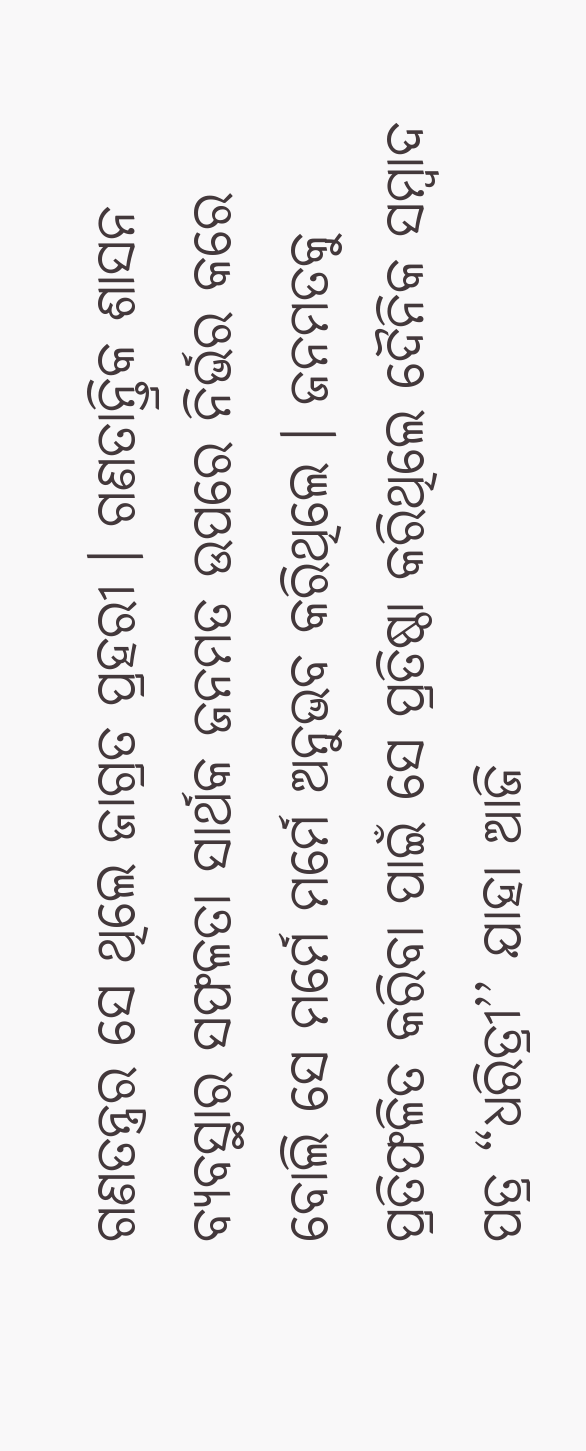ଗଣତନ୍ତ୍ରର ସେ ଥିଲେ ଜାଗ୍ରତ ପ୍ରହରୀ । ଗଣତାନ୍ତ୍ରିକ ଶାସନ ବ୍ୟବସ୍ଥାର ସଫଳତା ସାର୍ଥକ ଜନମତ ଉପରେ ନିର୍ଭର କରେ ବୋଲି ସେ ମର୍ମେ ମର୍ମେ ଅନୁଭବ କରିଥିଲେ । ଜନମତକୁ ପ୍ରତିଫଳିତ କରିବା ପାଇଁ ସେ ପ୍ରତିଷ୍ଠା କରିଥିଲେ ଦୈନିକ ସମ୍ବାଦ ପତ୍ର “ଧରିତ୍ରୀ’’ ଯାହା ଆଜି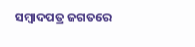ସମ୍ବାଦପତ୍ର ଜଗତରେ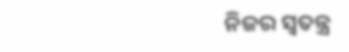ନିଜର ସ୍ୱତନ୍ତ୍ର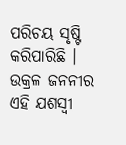ପରିଚୟ ସୃଷ୍ଟି କରିପାରିଛି । ଉକ୍ରଳ ଜନନୀର ଏହି ଯଶସ୍ୱୀ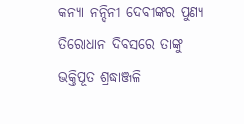କନ୍ୟା ନନ୍ଦିନୀ ଦେବୀଙ୍କର ପୁଣ୍ୟ ତିରୋଧାନ ଦିବସରେ ତାଙ୍କୁ ଭକ୍ତିପୂତ ଶ୍ରଦ୍ଧାଞ୍ଜଳି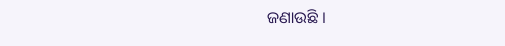ଜଣାଉଛି ।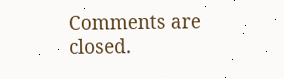Comments are closed.